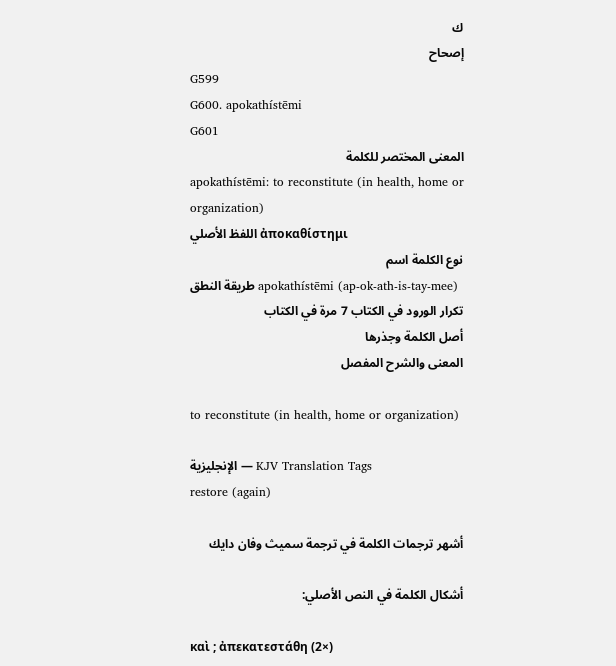ك
إصحاح
G599
G600. apokathístēmi
G601
المعنى المختصر للكلمة
apokathístēmi: to reconstitute (in health, home or organization)
اللفظ الأصلي ἀποκαθίστημι
نوع الكلمة اسم
طريقة النطق apokathístēmi (ap-ok-ath-is-tay-mee)
تكرار الورود في الكتاب 7 مرة في الكتاب
أصل الكلمة وجذرها
المعنى والشرح المفصل

to reconstitute (in health, home or organization)

الإنجليزية — KJV Translation Tags
restore (again)

أشهر ترجمات الكلمة في ترجمة سميث وفان دايك

أشكال الكلمة في النص الأصلي:

καὶ ; ἀπεκατεστάθη (2×)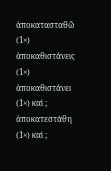ἀποκατασταθῶ (1×) ἀποκαθιστάνεις (1×) ἀποκαθιστάνει (1×) καὶ ; ἀποκατεστάθη (1×) καὶ ;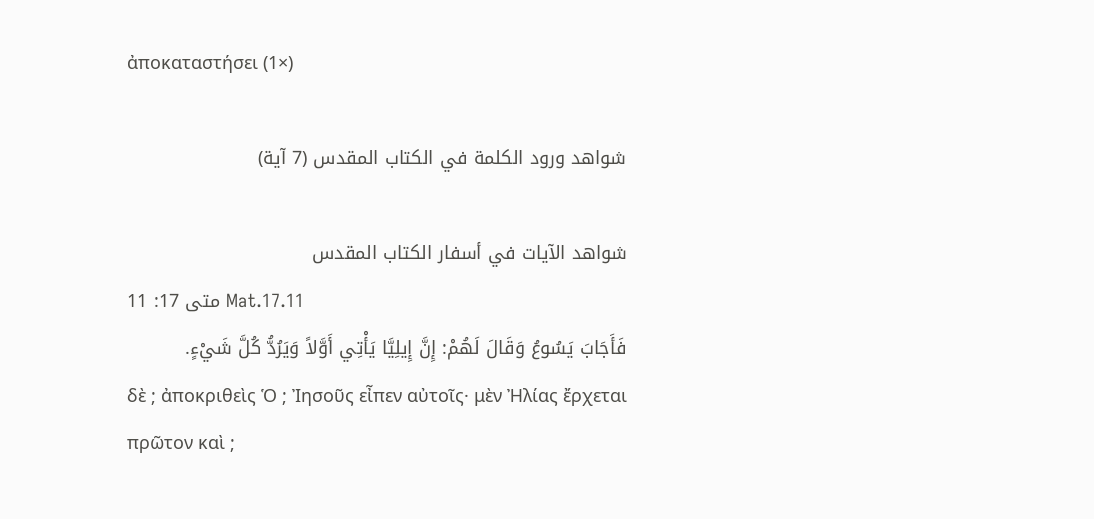ἀποκαταστήσει (1×)

شواهد ورود الكلمة في الكتاب المقدس (7 آية)

شواهد الآيات في أسفار الكتاب المقدس
متى 17: 11 Mat.17.11
فَأَجَابَ يَسُوعُ وَقَالَ لَهُمْ: إِنَّ إِيلِيَّا يَأْتِي أَوَّلاً وَيَرُدُّ كُلَّ شَيْءٍ.
δὲ ; ἀποκριθεὶς Ὁ ; Ἰησοῦς εἶπεν αὐτοῖς· μὲν Ἠλίας ἔρχεται πρῶτον καὶ ;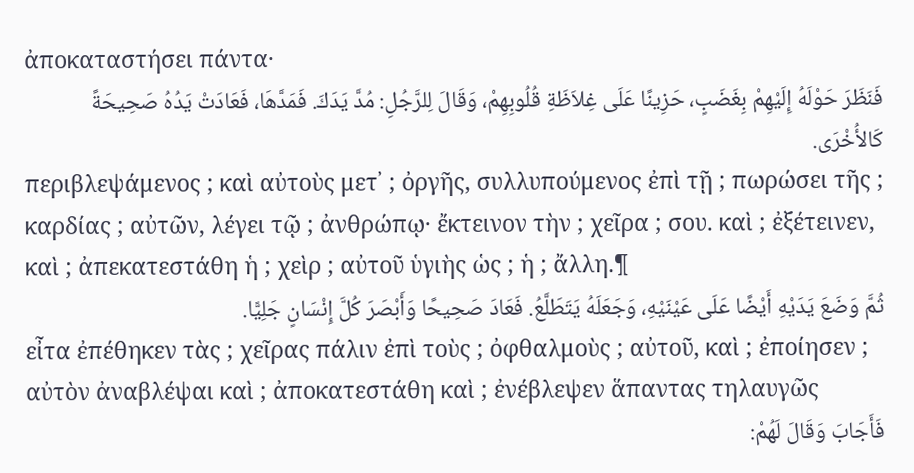ἀποκαταστήσει πάντα·
فَنَظَرَ حَوْلَهُ إِلَيْهِمْ بِغَضَبٍ، حَزِينًا عَلَى غِلاَظَةِ قُلُوبِهِمْ، وَقَالَ لِلرَّجُلِ: مُدَّ يَدَكَ. فَمَدَّهَا، فَعَادَتْ يَدُهُ صَحِيحَةً كَالأُخْرَى.
περιβλεψάμενος ; καὶ αὐτοὺς μετ᾽ ; ὀργῆς, συλλυπούμενος ἐπὶ τῇ ; πωρώσει τῆς ; καρδίας ; αὐτῶν, λέγει τῷ ; ἀνθρώπῳ· ἔκτεινον τὴν ; χεῖρα ; σου. καὶ ; ἐξέτεινεν, καὶ ; ἀπεκατεστάθη ἡ ; χεὶρ ; αὐτοῦ ὑγιὴς ὡς ; ἡ ; ἄλλη.¶
ثُمَّ وَضَعَ يَدَيْهِ أَيْضًا عَلَى عَيْنَيْهِ، وَجَعَلَهُ يَتَطَلَّعُ. فَعَادَ صَحِيحًا وَأَبْصَرَ كُلَّ إِنْسَانٍ جَلِيًّا.
εἶτα ἐπέθηκεν τὰς ; χεῖρας πάλιν ἐπὶ τοὺς ; ὀφθαλμοὺς ; αὐτοῦ, καὶ ; ἐποίησεν ; αὐτὸν ἀναβλέψαι καὶ ; ἀποκατεστάθη καὶ ; ἐνέβλεψεν ἅπαντας τηλαυγῶς
فَأَجَابَ وَقَالَ لَهُمْ: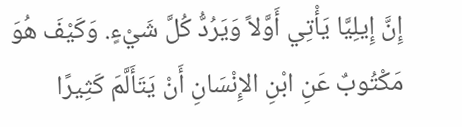إِنَّ إِيلِيَّا يَأْتِي أَوَّلاً وَيَرُدُّ كُلَّ شَيْءٍ. وَكَيْفَ هُوَ مَكْتُوبٌ عَنِ ابْنِ الإِنْسَانِ أَنْ يَتَأَلَّمَ كَثِيرًا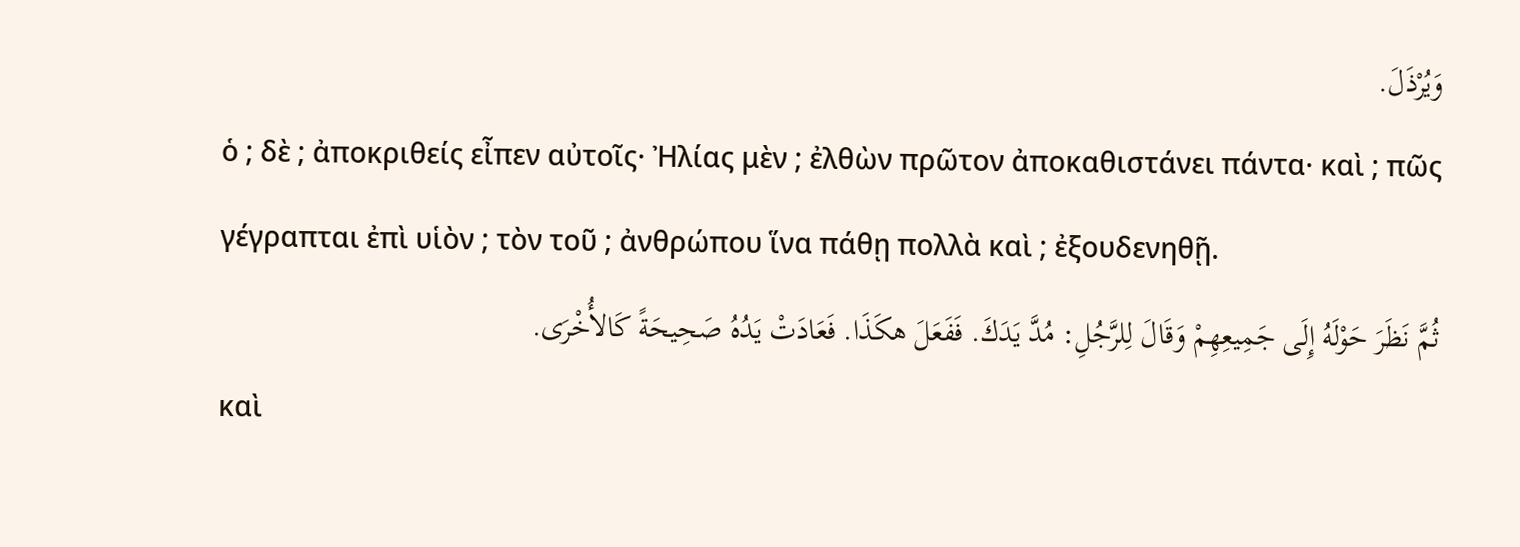وَيُرْذَلَ.
ὁ ; δὲ ; ἀποκριθείς εἶπεν αὐτοῖς· Ἠλίας μὲν ; ἐλθὼν πρῶτον ἀποκαθιστάνει πάντα· καὶ ; πῶς γέγραπται ἐπὶ υἱὸν ; τὸν τοῦ ; ἀνθρώπου ἵνα πάθῃ πολλὰ καὶ ; ἐξουδενηθῇ.
ثُمَّ نَظَرَ حَوْلَهُ إِلَى جَمِيعِهِمْ وَقَالَ لِلرَّجُلِ: مُدَّ يَدَكَ. فَفَعَلَ هكَذَا. فَعَادَتْ يَدُهُ صَحِيحَةً كَالأُخْرَى.
καὶ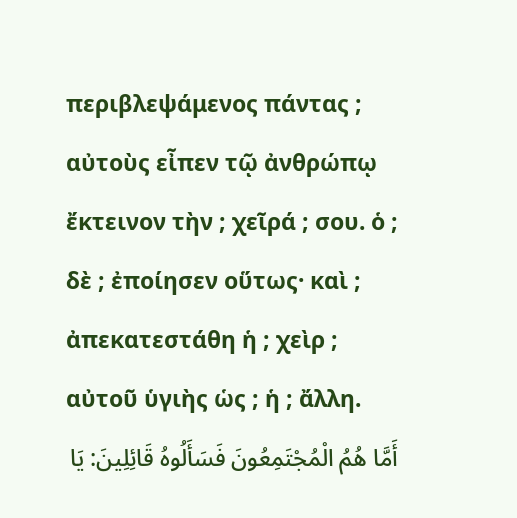περιβλεψάμενος πάντας ; αὐτοὺς εἶπεν τῷ ἀνθρώπῳ ἔκτεινον τὴν ; χεῖρά ; σου. ὁ ; δὲ ; ἐποίησεν οὕτως· καὶ ; ἀπεκατεστάθη ἡ ; χεὶρ ; αὐτοῦ ὑγιὴς ὡς ; ἡ ; ἄλλη.
أَمَّا هُمُ الْمُجْتَمِعُونَ فَسَأَلُوهُ قَائِلِينَ: يَا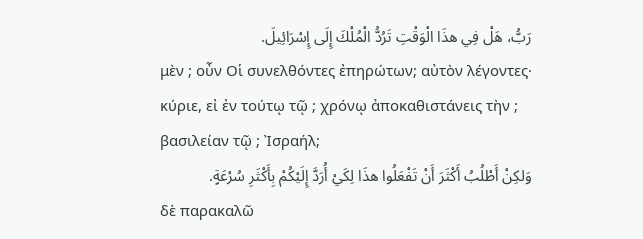رَبُّ، هَلْ فِي هذَا الْوَقْتِ تَرُدُّ الْمُلْكَ إِلَى إِسْرَائِيلَ.
μὲν ; οὖν Οἱ συνελθόντες ἐπηρώτων; αὐτὸν λέγοντες· κύριε, εἰ ἐν τούτῳ τῷ ; χρόνῳ ἀποκαθιστάνεις τὴν ; βασιλείαν τῷ ; Ἰσραήλ;
وَلكِنْ أَطْلُبُ أَكْثَرَ أَنْ تَفْعَلُوا هذَا لِكَيْ أُرَدَّ إِلَيْكُمْ بِأَكْثَرِ سُرْعَةٍ.
δὲ παρακαλῶ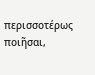περισσοτέρως ποιῆσαι,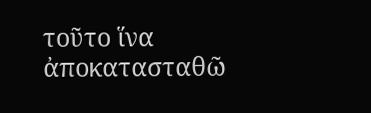τοῦτο ἵνα ἀποκατασταθῶ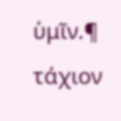ὑμῖν.¶ τάχιον